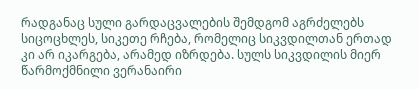რადგანაც სული გარდაცვალების შემდგომ აგრძელებს სიცოცხლეს, სიკეთე რჩება, რომელიც სიკვდილთან ერთად კი არ იკარგება, არამედ იზრდება. სულს სიკვდილის მიერ წარმოქმნილი ვერანაირი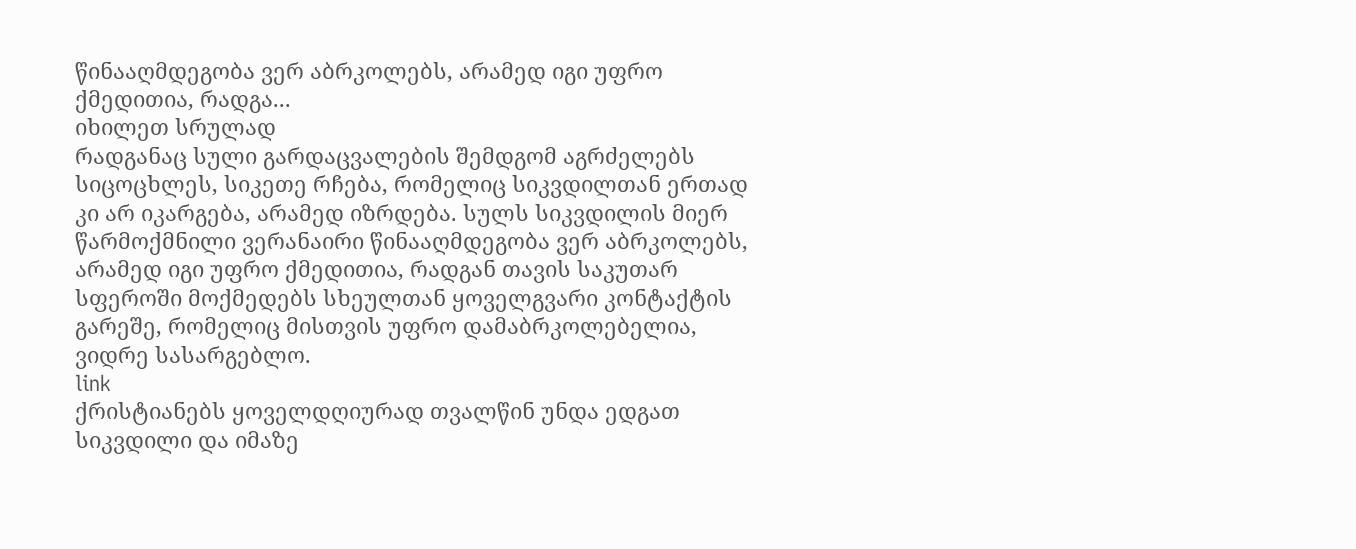წინააღმდეგობა ვერ აბრკოლებს, არამედ იგი უფრო ქმედითია, რადგა...
იხილეთ სრულად
რადგანაც სული გარდაცვალების შემდგომ აგრძელებს სიცოცხლეს, სიკეთე რჩება, რომელიც სიკვდილთან ერთად კი არ იკარგება, არამედ იზრდება. სულს სიკვდილის მიერ წარმოქმნილი ვერანაირი წინააღმდეგობა ვერ აბრკოლებს, არამედ იგი უფრო ქმედითია, რადგან თავის საკუთარ სფეროში მოქმედებს სხეულთან ყოველგვარი კონტაქტის გარეშე, რომელიც მისთვის უფრო დამაბრკოლებელია, ვიდრე სასარგებლო.
link
ქრისტიანებს ყოველდღიურად თვალწინ უნდა ედგათ სიკვდილი და იმაზე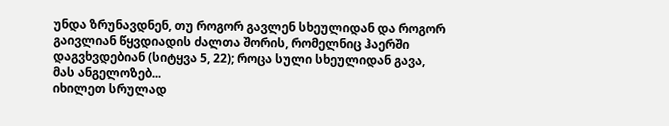უნდა ზრუნავდნენ, თუ როგორ გავლენ სხეულიდან და როგორ გაივლიან წყვდიადის ძალთა შორის, რომელნიც ჰაერში დაგვხვდებიან (სიტყვა 5, 22); როცა სული სხეულიდან გავა, მას ანგელოზებ...
იხილეთ სრულად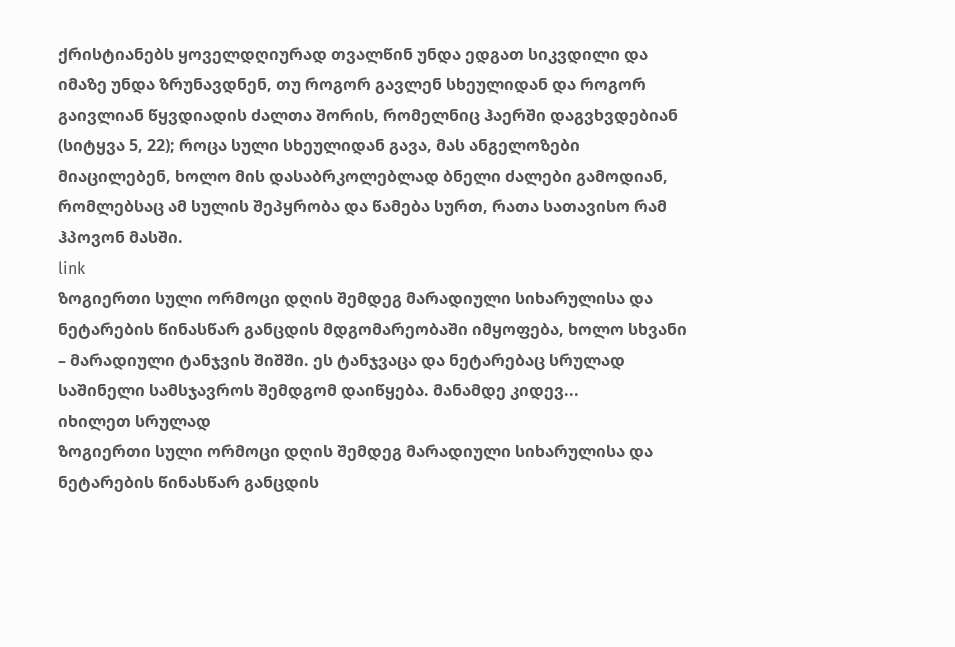ქრისტიანებს ყოველდღიურად თვალწინ უნდა ედგათ სიკვდილი და იმაზე უნდა ზრუნავდნენ, თუ როგორ გავლენ სხეულიდან და როგორ გაივლიან წყვდიადის ძალთა შორის, რომელნიც ჰაერში დაგვხვდებიან (სიტყვა 5, 22); როცა სული სხეულიდან გავა, მას ანგელოზები მიაცილებენ, ხოლო მის დასაბრკოლებლად ბნელი ძალები გამოდიან, რომლებსაც ამ სულის შეპყრობა და წამება სურთ, რათა სათავისო რამ ჰპოვონ მასში.
link
ზოგიერთი სული ორმოცი დღის შემდეგ მარადიული სიხარულისა და ნეტარების წინასწარ განცდის მდგომარეობაში იმყოფება, ხოლო სხვანი – მარადიული ტანჯვის შიშში. ეს ტანჯვაცა და ნეტარებაც სრულად საშინელი სამსჯავროს შემდგომ დაიწყება. მანამდე კიდევ...
იხილეთ სრულად
ზოგიერთი სული ორმოცი დღის შემდეგ მარადიული სიხარულისა და ნეტარების წინასწარ განცდის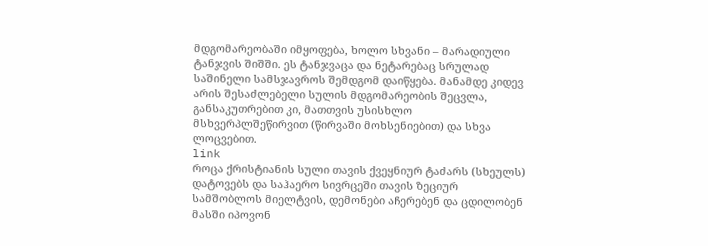მდგომარეობაში იმყოფება, ხოლო სხვანი – მარადიული ტანჯვის შიშში. ეს ტანჯვაცა და ნეტარებაც სრულად საშინელი სამსჯავროს შემდგომ დაიწყება. მანამდე კიდევ არის შესაძლებელი სულის მდგომარეობის შეცვლა, განსაკუთრებით კი, მათთვის უსისხლო მსხვერპლშეწირვით (წირვაში მოხსენიებით) და სხვა ლოცვებით.
link
როცა ქრისტიანის სული თავის ქვეყნიურ ტაძარს (სხეულს) დატოვებს და საჰაერო სივრცეში თავის ზეციურ სამშობლოს მიელტვის, დემონები აჩერებენ და ცდილობენ მასში იპოვონ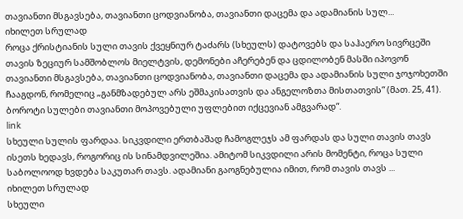თავიანთი მსგავსება, თავიანთი ცოდვიანობა, თავიანთი დაცემა და ადამიანის სულ...
იხილეთ სრულად
როცა ქრისტიანის სული თავის ქვეყნიურ ტაძარს (სხეულს) დატოვებს და საჰაერო სივრცეში თავის ზეციურ სამშობლოს მიელტვის, დემონები აჩერებენ და ცდილობენ მასში იპოვონ თავიანთი მსგავსება, თავიანთი ცოდვიანობა, თავიანთი დაცემა და ადამიანის სული ჯოჯოხეთში ჩააგდონ, რომელიც „განმზადებულ არს ეშმაკისათვის და ანგელოზთა მისთათვის“ (მათ. 25, 41). ბოროტი სულები თავიანთი მოპოვებული უფლებით იქცევიან ამგვარად“.
link
სხეული სულის ფარდაა. სიკვდილი ერთბაშად ჩამოგლეჯს ამ ფარდას და სული თავის თავს ისეთს ხედავს, როგორიც ის სინამდვილეშია. ამიტომ სიკვდილი არის მომენტი, როცა სული საბოლოოდ ხვდება საკუთარ თავს. ადამიანი გაოგნებულია იმით, რომ თავის თავს ...
იხილეთ სრულად
სხეული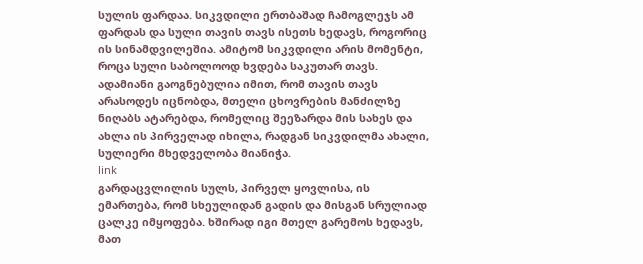სულის ფარდაა. სიკვდილი ერთბაშად ჩამოგლეჯს ამ ფარდას და სული თავის თავს ისეთს ხედავს, როგორიც ის სინამდვილეშია. ამიტომ სიკვდილი არის მომენტი, როცა სული საბოლოოდ ხვდება საკუთარ თავს. ადამიანი გაოგნებულია იმით, რომ თავის თავს არასოდეს იცნობდა, მთელი ცხოვრების მანძილზე ნიღაბს ატარებდა, რომელიც შეეზარდა მის სახეს და ახლა ის პირველად იხილა, რადგან სიკვდილმა ახალი, სულიერი მხედველობა მიანიჭა.
link
გარდაცვლილის სულს, პირველ ყოვლისა, ის ემართება, რომ სხეულიდან გადის და მისგან სრულიად ცალკე იმყოფება. ხშირად იგი მთელ გარემოს ხედავს, მათ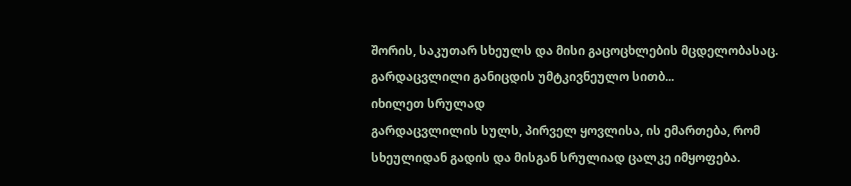შორის, საკუთარ სხეულს და მისი გაცოცხლების მცდელობასაც. გარდაცვლილი განიცდის უმტკივნეულო სითბ...
იხილეთ სრულად
გარდაცვლილის სულს, პირველ ყოვლისა, ის ემართება, რომ სხეულიდან გადის და მისგან სრულიად ცალკე იმყოფება.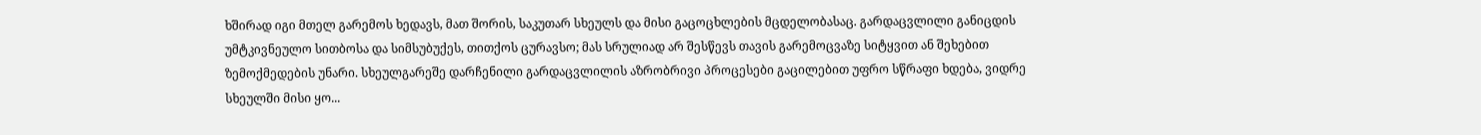ხშირად იგი მთელ გარემოს ხედავს, მათ შორის, საკუთარ სხეულს და მისი გაცოცხლების მცდელობასაც. გარდაცვლილი განიცდის უმტკივნეულო სითბოსა და სიმსუბუქეს, თითქოს ცურავსო; მას სრულიად არ შესწევს თავის გარემოცვაზე სიტყვით ან შეხებით ზემოქმედების უნარი. სხეულგარეშე დარჩენილი გარდაცვლილის აზრობრივი პროცესები გაცილებით უფრო სწრაფი ხდება, ვიდრე სხეულში მისი ყო...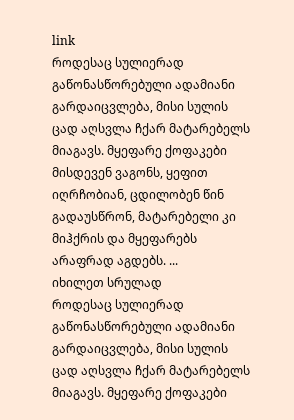link
როდესაც სულიერად გაწონასწორებული ადამიანი გარდაიცვლება, მისი სულის ცად აღსვლა ჩქარ მატარებელს მიაგავს. მყეფარე ქოფაკები მისდევენ ვაგონს, ყეფით იღრჩობიან, ცდილობენ წინ გადაუსწრონ, მატარებელი კი მიჰქრის და მყეფარებს არაფრად აგდებს. ...
იხილეთ სრულად
როდესაც სულიერად გაწონასწორებული ადამიანი გარდაიცვლება, მისი სულის ცად აღსვლა ჩქარ მატარებელს მიაგავს. მყეფარე ქოფაკები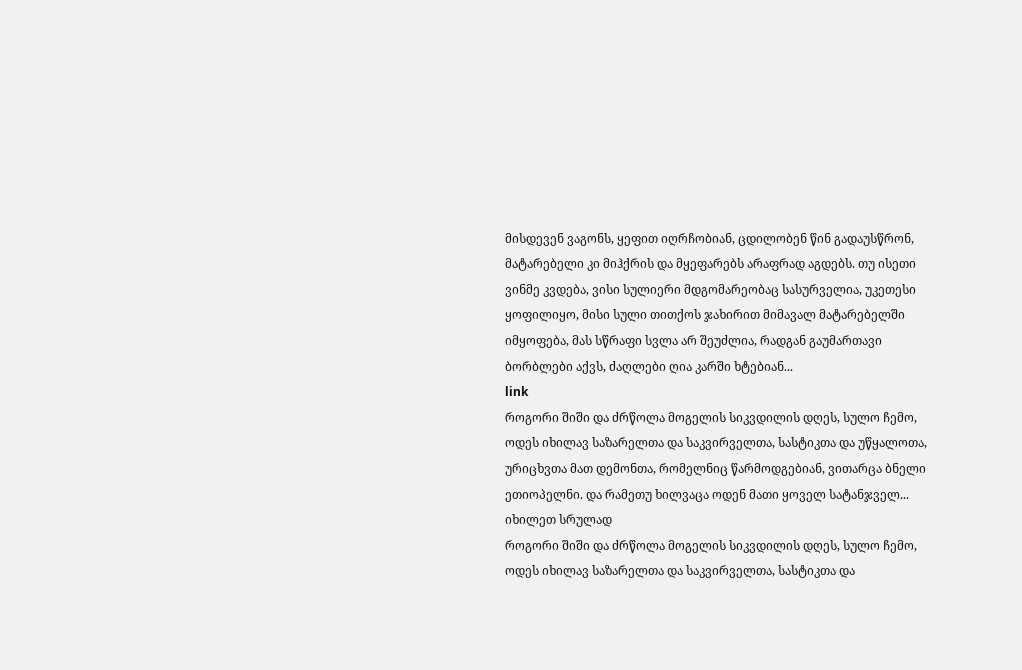მისდევენ ვაგონს, ყეფით იღრჩობიან, ცდილობენ წინ გადაუსწრონ, მატარებელი კი მიჰქრის და მყეფარებს არაფრად აგდებს. თუ ისეთი ვინმე კვდება, ვისი სულიერი მდგომარეობაც სასურველია, უკეთესი ყოფილიყო, მისი სული თითქოს ჯახირით მიმავალ მატარებელში იმყოფება, მას სწრაფი სვლა არ შეუძლია, რადგან გაუმართავი ბორბლები აქვს, ძაღლები ღია კარში ხტებიან...
link
როგორი შიში და ძრწოლა მოგელის სიკვდილის დღეს, სულო ჩემო, ოდეს იხილავ საზარელთა და საკვირველთა, სასტიკთა და უწყალოთა, ურიცხვთა მათ დემონთა, რომელნიც წარმოდგებიან, ვითარცა ბნელი ეთიოპელნი. და რამეთუ ხილვაცა ოდენ მათი ყოველ სატანჯველ...
იხილეთ სრულად
როგორი შიში და ძრწოლა მოგელის სიკვდილის დღეს, სულო ჩემო, ოდეს იხილავ საზარელთა და საკვირველთა, სასტიკთა და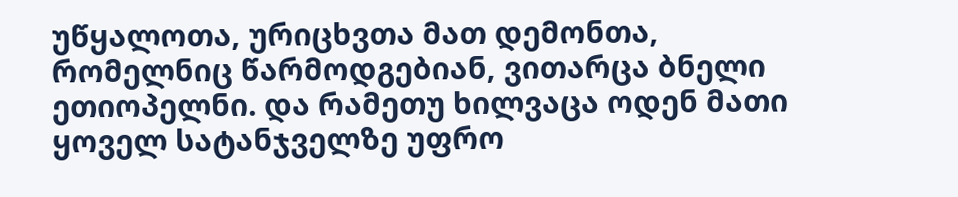უწყალოთა, ურიცხვთა მათ დემონთა, რომელნიც წარმოდგებიან, ვითარცა ბნელი ეთიოპელნი. და რამეთუ ხილვაცა ოდენ მათი ყოველ სატანჯველზე უფრო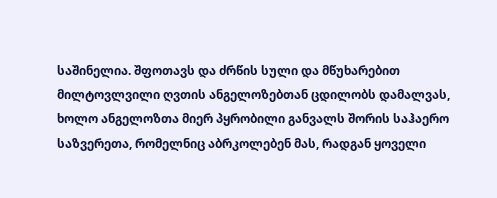საშინელია. შფოთავს და ძრწის სული და მწუხარებით მილტოვლვილი ღვთის ანგელოზებთან ცდილობს დამალვას, ხოლო ანგელოზთა მიერ პყრობილი განვალს შორის საჰაერო საზვერეთა, რომელნიც აბრკოლებენ მას, რადგან ყოველი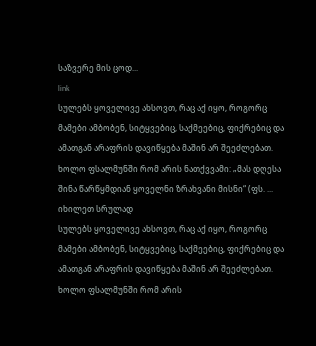საზვერე მის ცოდ...
link
სულებს ყოველივე ახსოვთ, რაც აქ იყო, როგორც მამები ამბობენ, სიტყვებიც, საქმეებიც, ფიქრებიც და ამათგან არაფრის დავიწყება მაშინ არ შეეძლებათ. ხოლო ფსალმუნში რომ არის ნათქვვამი: „მას დღესა შინა წარწყმდიან ყოველნი ზრახვანი მისნი“ (ფს. ...
იხილეთ სრულად
სულებს ყოველივე ახსოვთ, რაც აქ იყო, როგორც მამები ამბობენ, სიტყვებიც, საქმეებიც, ფიქრებიც და ამათგან არაფრის დავიწყება მაშინ არ შეეძლებათ. ხოლო ფსალმუნში რომ არის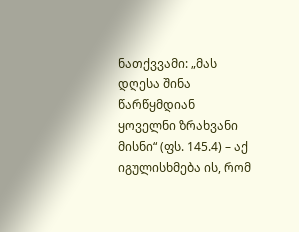ნათქვვამი: „მას დღესა შინა წარწყმდიან ყოველნი ზრახვანი მისნი“ (ფს. 145.4) – აქ იგულისხმება ის, რომ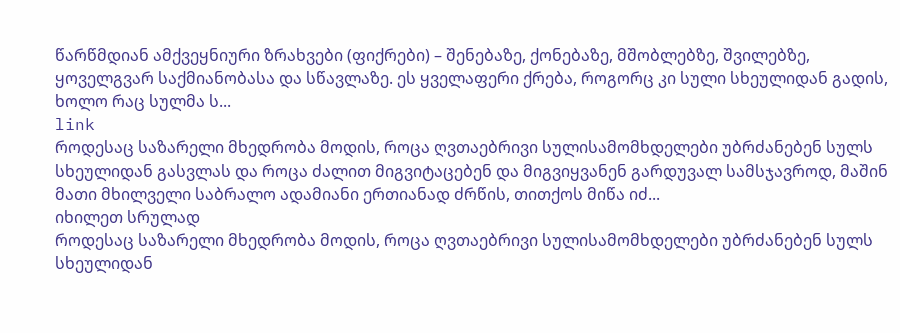წარწმდიან ამქვეყნიური ზრახვები (ფიქრები) – შენებაზე, ქონებაზე, მშობლებზე, შვილებზე, ყოველგვარ საქმიანობასა და სწავლაზე. ეს ყველაფერი ქრება, როგორც კი სული სხეულიდან გადის, ხოლო რაც სულმა ს...
link
როდესაც საზარელი მხედრობა მოდის, როცა ღვთაებრივი სულისამომხდელები უბრძანებენ სულს სხეულიდან გასვლას და როცა ძალით მიგვიტაცებენ და მიგვიყვანენ გარდუვალ სამსჯავროდ, მაშინ მათი მხილველი საბრალო ადამიანი ერთიანად ძრწის, თითქოს მიწა იძ...
იხილეთ სრულად
როდესაც საზარელი მხედრობა მოდის, როცა ღვთაებრივი სულისამომხდელები უბრძანებენ სულს სხეულიდან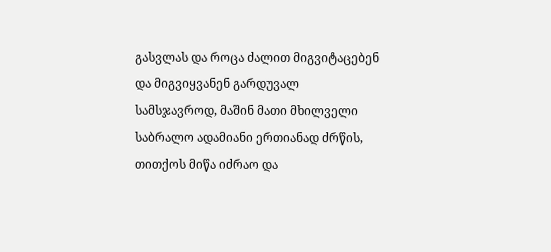გასვლას და როცა ძალით მიგვიტაცებენ და მიგვიყვანენ გარდუვალ სამსჯავროდ, მაშინ მათი მხილველი საბრალო ადამიანი ერთიანად ძრწის, თითქოს მიწა იძრაო და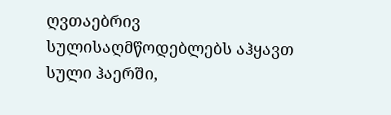ღვთაებრივ სულისაღმწოდებლებს აჰყავთ სული ჰაერში,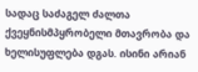სადაც საძაგელ ძალთა ქვეყნისმპყრობელი მთავრობა და ხელისუფლება დგას. ისინი არიან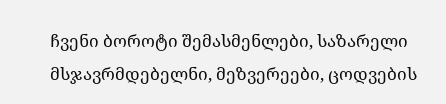ჩვენი ბოროტი შემასმენლები, საზარელი მსჯავრმდებელნი, მეზვერეები, ცოდვების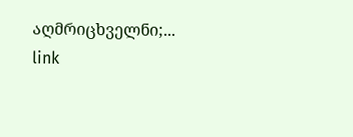აღმრიცხველნი;...
link